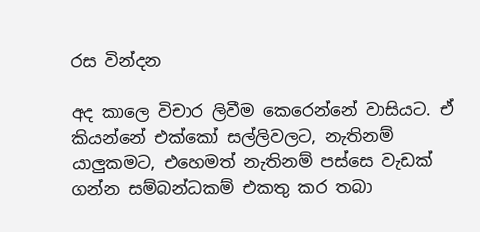රස වින්දන

අද කාලෙ විචාර ලිවීම කෙරෙන්නේ වාසියට. ඒ කියන්නේ එක්කෝ සල්ලිවලට, නැතිනම් යාලුකමට, එහෙමත් නැතිනම් පස්සෙ වැඩක් ගන්න සම්බන්ධකම් එකතු කර තබා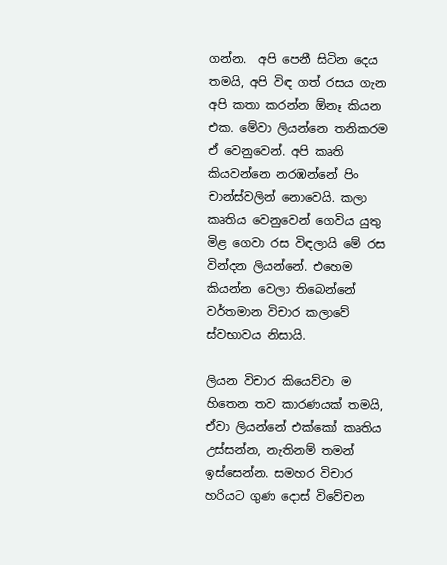ගන්න.  අපි පෙනී සිටින දෙය තමයි, අපි විඳ ගත් රසය ගැන අපි කතා කරන්න ඕනෑ කියන එක. මේවා ලියන්නෙ තනිකරම ඒ වෙනුවෙන්. අපි කෘති කියවන්නෙ නරඹන්නේ පිං චාන්ස්වලින් නොවෙයි. කලා කෘතිය වෙනුවෙන් ගෙවිය යුතු මිළ ගෙවා රස විඳලායි මේ රස වින්දන ලියන්නේ. එහෙම කියන්න වෙලා තිබෙන්නේ වර්තමාන විචාර කලාවේ ස්වභාවය නිසායි.

ලියන විචාර කියෙව්වා ම හිතෙන තව කාරණයක් තමයි, ඒවා ලියන්නේ එක්කෝ කෘතිය උස්සන්න, නැතිනම් තමන් ඉස්සෙන්න. සමහර විචාර හරියට ගුණ දොස් විවේචන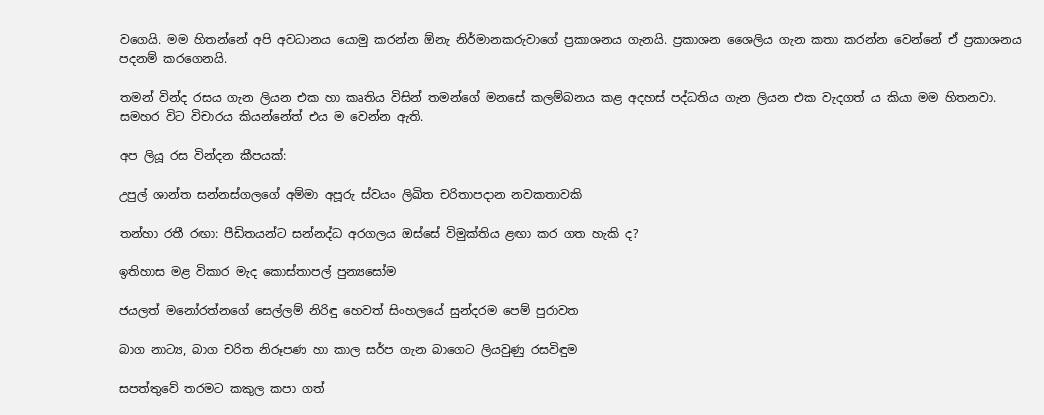වගෙයි. මම හිතන්නේ අපි අවධානය යොමු කරන්න ඕනැ නිර්මානකරුවාගේ ප්‍රකාශනය ගැනයි. ප්‍රකාශන ශෛලිය ගැන කතා කරන්න වෙන්නේ ඒ ප්‍රකාශනය පදනම් කරගෙනයි.

තමන් වින්ද රසය ගැන ලියන එක හා කෘතිය විසින් තමන්ගේ මනසේ කලම්බනය කළ අදහස් පද්ධතිය ගැන ලියන එක වැදගත් ය කියා මම හිතනවා. සමහර විට විචාරය කියන්නේත් එය ම වෙන්න ඇති.

අප ලියූ රස වින්දන කීපයක්:

උපුල් ශාන්ත සන්නස්ගලගේ අම්මා අපූරු ස්වයං ලිඛිත චරිතාපදාන නවකතාවකි

තන්හා රතී රඟා: පීඩිතයන්ට සන්නද්ධ අරගලය ඔස්සේ විමුක්තිය ළඟා කර ගත හැකි ද?

ඉතිහාස මළ විකාර මැද කොස්තාපල් පුන්‍යසෝම

ජයලත් මනෝරත්නගේ සෙල්ලම් නිරිඳු හෙවත් සිංහලයේ සුන්දරම පෙම් පුරාවත

බාග නාට්‍ය, බාග චරිත නිරූපණ හා කාල සර්ප ගැන බාගෙට ලියවුණු රසවිඳුම

සපත්තුවේ තරමට කකුල කපා ගත්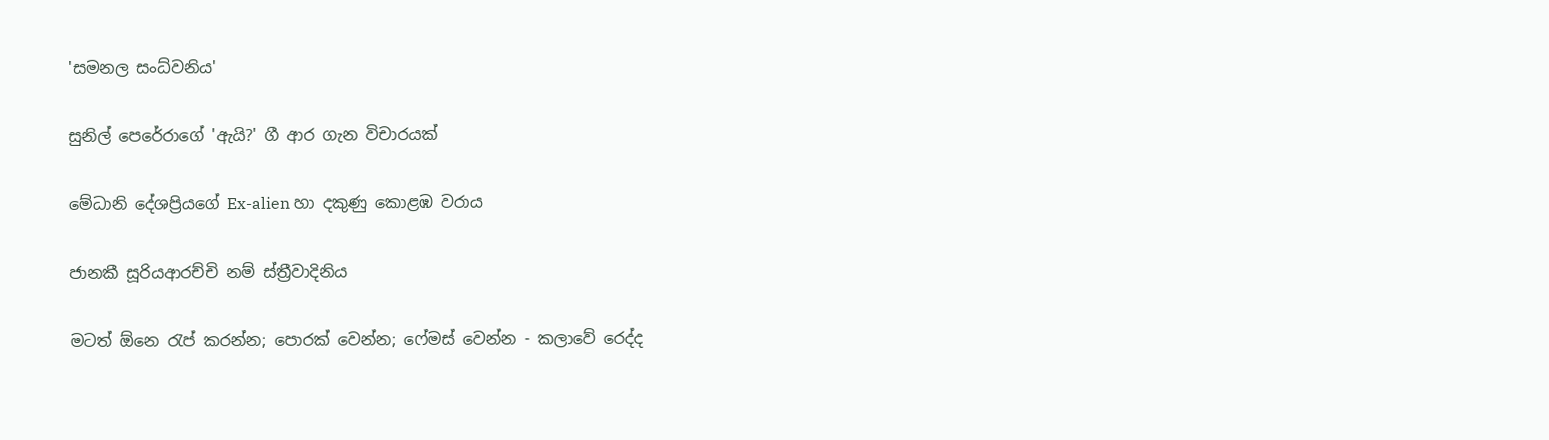'සමනල සංධ්වනිය'

සුනිල් පෙරේරාගේ 'ඇයි?' ගී ආර ගැන විචාරයක්

මේධානි දේශප්‍රියගේ Ex-alien හා දකුණු කොළඹ වරාය

ජානකී සූරියආරච්චි නම් ස්ත්‍රීවාදිනිය

මටත් ඕනෙ රැප් කරන්න; පොරක් වෙන්න; ෆේමස් වෙන්න - කලාවේ රෙද්ද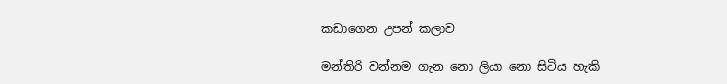කඩාගෙන උපන් කලාව

මන්තිරි වන්නම ගැන නො ලියා නො සිටිය හැකි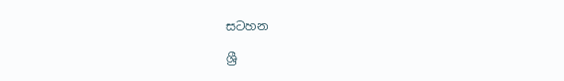සටහන

ශ්‍රී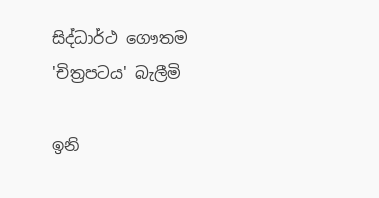සිද්ධාර්ථ ගෞතම 'චිත්‍රපටය' බැලීමි

ඉනි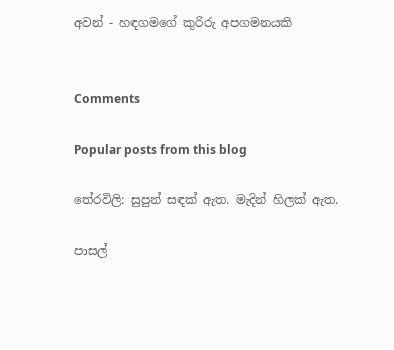අවන් - හඳගමගේ කුරිරු අපගමනයකි


Comments

Popular posts from this blog

තේරවිලි: සුපුන් සඳක් ඇත. මැදින් හිලක් ඇත.

පාසල්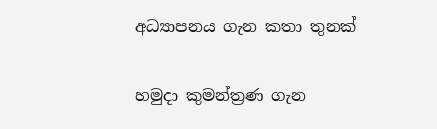අධ්‍යාපනය ගැන කතා තුනක්

හමුදා කුමන්ත්‍රණ ගැන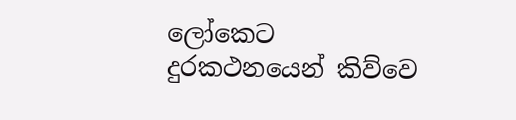ලෝකෙට දුරකථනයෙන් කිව්වෙ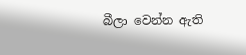බීලා වෙන්න ඇති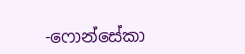-ෆොන්සේකා